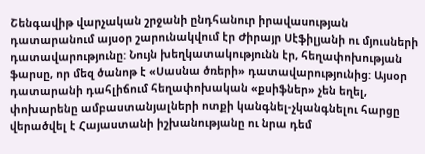Շենգավիթ վարչական շրջանի ընդհանուր իրավասության դատարանում այսօր շարունակվում էր Ժիրայր Սէֆիլյանի ու մյուսների դատավարությունը: Նույն խեղկատակությունն էր, հեղափոխության ֆարսը, որ մեզ ծանոթ է «Սասնա ծռերի» դատավարությունից: Այսօր դատարանի դահլիճում հեղափոխական «քսիֆներ» չեն եղել, փոխարենը ամբաստանյալների ոտքի կանգնել-չկանգնելու հարցը վերածվել է Հայաստանի իշխանությանը ու նրա դեմ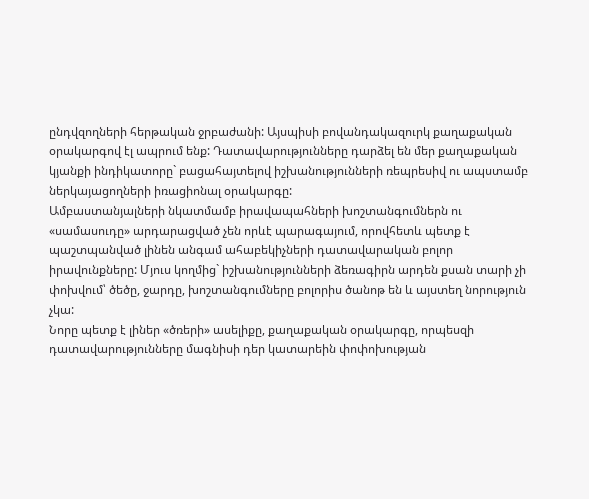ընդվզողների հերթական ջրբաժանի: Այսպիսի բովանդակազուրկ քաղաքական օրակարգով էլ ապրում ենք: Դատավարությունները դարձել են մեր քաղաքական կյանքի ինդիկատորը` բացահայտելով իշխանությունների ռեպրեսիվ ու ապստամբ ներկայացողների իռացիոնալ օրակարգը:
Ամբաստանյալների նկատմամբ իրավապահների խոշտանգումներն ու «սամասուդը» արդարացված չեն որևէ պարագայում, որովհետև պետք է պաշտպանված լինեն անգամ ահաբեկիչների դատավարական բոլոր իրավունքները: Մյուս կողմից` իշխանությունների ձեռագիրն արդեն քսան տարի չի փոխվում՝ ծեծը, ջարդը, խոշտանգումները բոլորիս ծանոթ են և այստեղ նորություն չկա:
Նորը պետք է լիներ «ծռերի» ասելիքը, քաղաքական օրակարգը, որպեսզի դատավարությունները մագնիսի դեր կատարեին փոփոխության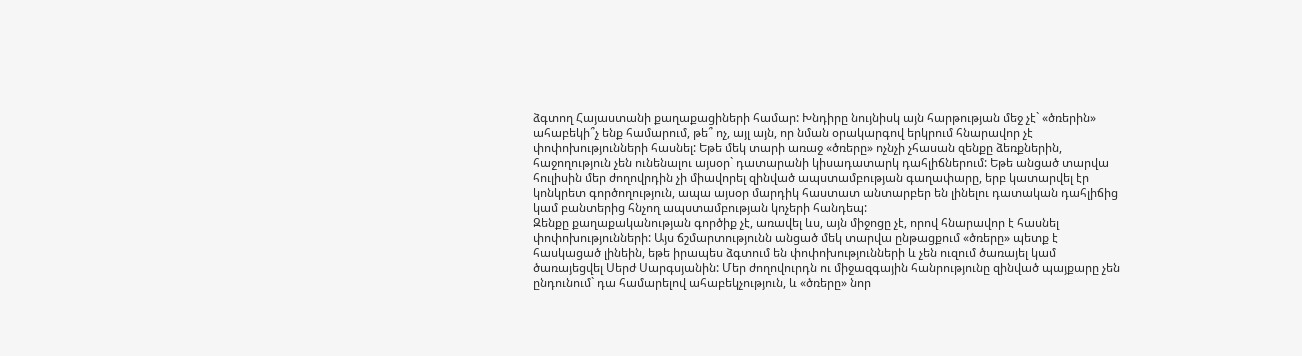ձգտող Հայաստանի քաղաքացիների համար: Խնդիրը նույնիսկ այն հարթության մեջ չէ` «ծռերին» ահաբեկի՞չ ենք համարում, թե՞ ոչ, այլ այն, որ նման օրակարգով երկրում հնարավոր չէ փոփոխությունների հասնել: Եթե մեկ տարի առաջ «ծռերը» ոչնչի չհասան զենքը ձեռքներին, հաջողություն չեն ունենալու այսօր` դատարանի կիսադատարկ դահլիճներում: Եթե անցած տարվա հուլիսին մեր ժողովրդին չի միավորել զինված ապստամբության գաղափարը, երբ կատարվել էր կոնկրետ գործողություն, ապա այսօր մարդիկ հաստատ անտարբեր են լինելու դատական դահլիճից կամ բանտերից հնչող ապստամբության կոչերի հանդեպ:
Զենքը քաղաքականության գործիք չէ, առավել ևս, այն միջոցը չէ, որով հնարավոր է հասնել փոփոխությունների: Այս ճշմարտությունն անցած մեկ տարվա ընթացքում «ծռերը» պետք է հասկացած լինեին, եթե իրապես ձգտում են փոփոխությունների և չեն ուզում ծառայել կամ ծառայեցվել Սերժ Սարգսյանին: Մեր ժողովուրդն ու միջազգային հանրությունը զինված պայքարը չեն ընդունում` դա համարելով ահաբեկչություն, և «ծռերը» նոր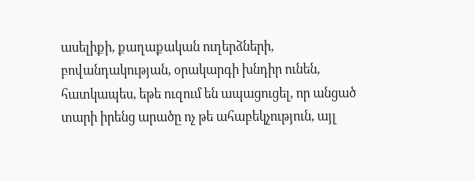ասելիքի, քաղաքական ուղերձների, բովանդակության, օրակարգի խնդիր ունեն, հատկապես, եթե ուզում են ապացուցել, որ անցած տարի իրենց արածը ոչ թե ահաբեկչություն, այլ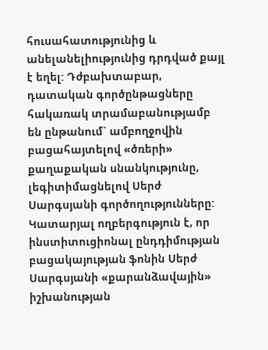հուսահատությունից և անելանելիությունից դրդված քայլ է եղել: Դժբախտաբար, դատական գործընթացները հակառակ տրամաբանությամբ են ընթանում` ամբողջովին բացահայտելով «ծռերի» քաղաքական սնանկությունը, լեգիտիմացնելով Սերժ Սարգսյանի գործողությունները:
Կատարյալ ողբերգություն է, որ ինստիտուցիոնալ ընդդիմության բացակայության ֆոնին Սերժ Սարգսյանի «քարանձավային» իշխանության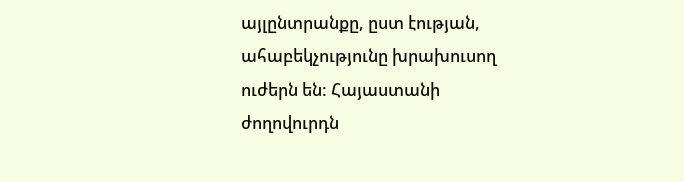այլընտրանքը, ըստ էության, ահաբեկչությունը խրախուսող ուժերն են: Հայաստանի ժողովուրդն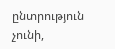ընտրություն չունի,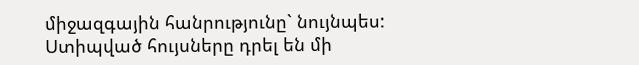միջազգային հանրությունը` նույնպես: Ստիպված հույսները դրել են մի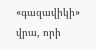«գազավիկի» վրա, որի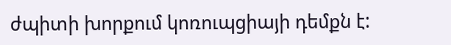ժպիտի խորքում կոռուպցիայի դեմքն է: